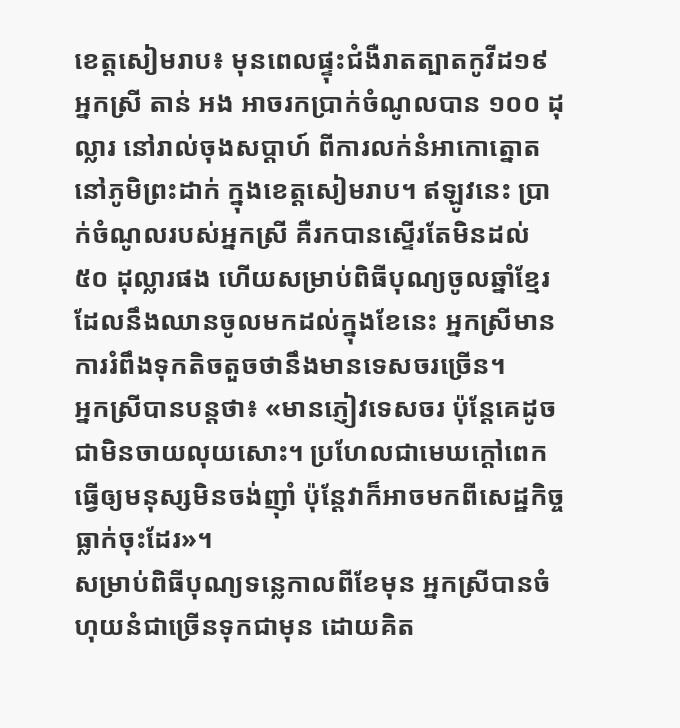ខេត្តសៀមរាប៖ មុនពេលផ្ទុះជំងឺរាតត្បាតកូវីដ១៩ អ្នកស្រី តាន់ អង អាចរកប្រាក់ចំណូលបាន ១០០ ដុល្លារ នៅរាល់ចុងសប្តាហ៍ ពីការលក់នំអាកោត្នោត នៅភូមិព្រះដាក់ ក្នុងខេត្តសៀមរាប។ ឥឡូវនេះ ប្រាក់ចំណូលរបស់អ្នកស្រី គឺរកបានស្ទើរតែមិនដល់ ៥០ ដុល្លារផង ហើយសម្រាប់ពិធីបុណ្យចូលឆ្នាំខ្មែរដែលនឹងឈានចូលមកដល់ក្នុងខែនេះ អ្នកស្រីមានការរំពឹងទុកតិចតួចថានឹងមានទេសចរច្រើន។
អ្នកស្រីបានបន្តថា៖ «មានភ្ញៀវទេសចរ ប៉ុន្តែគេដូចជាមិនចាយលុយសោះ។ ប្រហែលជាមេឃក្តៅពេកធ្វើឲ្យមនុស្សមិនចង់ញ៉ាំ ប៉ុន្តែវាក៏អាចមកពីសេដ្ឋកិច្ចធ្លាក់ចុះដែរ»។
សម្រាប់ពិធីបុណ្យទន្លេកាលពីខែមុន អ្នកស្រីបានចំហុយនំជាច្រើនទុកជាមុន ដោយគិត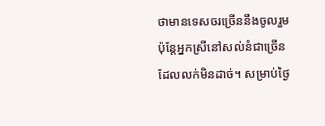ថាមានទេសចរច្រើននឹងចូលរួម ប៉ុន្តែអ្នកស្រីនៅសល់នំជាច្រើនដែលលក់មិនដាច់។ សម្រាប់ថ្ងៃ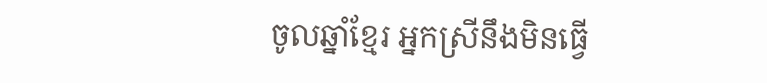ចូលឆ្នាំខ្មែរ អ្នកស្រីនឹងមិនធ្វើ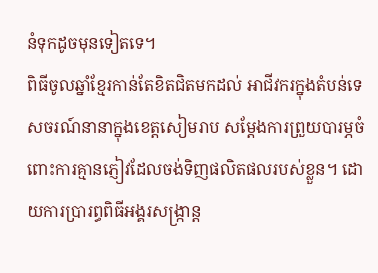នំទុកដូចមុនទៀតទេ។
ពិធីចូលឆ្នាំខ្មែរកាន់តែខិតជិតមកដល់ អាជីវករក្នុងតំបន់ទេសចរណ៍នានាក្នុងខេត្តសៀមរាប សម្តែងការព្រួយបារម្ភចំពោះការគ្មានភ្ញៀវដែលចង់ទិញផលិតផលរបស់ខ្លួន។ ដោយការប្រារព្ធពិធីអង្គរសង្ក្រាន្ត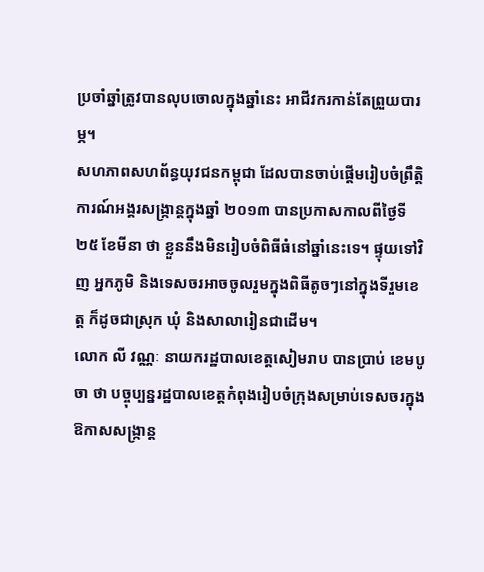ប្រចាំឆ្នាំត្រូវបានលុបចោលក្នុងឆ្នាំនេះ អាជីវករកាន់តែព្រួយបារម្ភ។
សហភាពសហព័ន្ធយុវជនកម្ពុជា ដែលបានចាប់ផ្តើមរៀបចំព្រឹត្តិការណ៍អង្គរសង្ក្រាន្តក្នុងឆ្នាំ ២០១៣ បានប្រកាសកាលពីថ្ងៃទី ២៥ ខែមីនា ថា ខ្លួននឹងមិនរៀបចំពិធីធំនៅឆ្នាំនេះទេ។ ផ្ទុយទៅវិញ អ្នកភូមិ និងទេសចរអាចចូលរួមក្នុងពិធីតូចៗនៅក្នុងទីរួមខេត្ត ក៏ដូចជាស្រុក ឃុំ និងសាលារៀនជាដើម។
លោក លី វណ្ណៈ នាយករដ្ឋបាលខេត្តសៀមរាប បានប្រាប់ ខេមបូចា ថា បច្ចុប្បន្នរដ្ឋបាលខេត្តកំពុងរៀបចំក្រុងសម្រាប់ទេសចរក្នុងឱកាសសង្ក្រាន្ត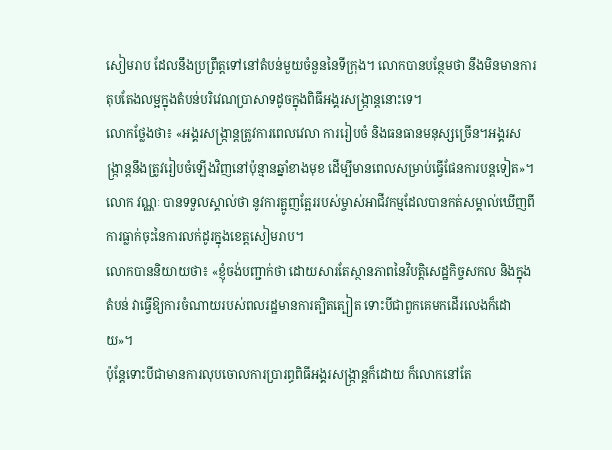សៀមរាប ដែលនឹងប្រព្រឹត្តទៅនៅតំបន់មួយចំនួននៃទីក្រុង។ លោកបានបន្ថែមថា នឹងមិនមានការតុបតែងលម្អក្នុងតំបន់បរិវេណប្រាសាទដូចក្នុងពិធីអង្គរសង្ក្រាន្តនោះទេ។
លោកថ្លែងថា៖ «អង្គរសង្ក្រាន្តត្រូវការពេលវេលា ការរៀបចំ និងធនធានមនុស្សច្រើន។អង្គរសង្ក្រាន្តនឹងត្រូវរៀបចំឡើងវិញនៅប៉ុន្មានឆ្នាំខាងមុខ ដើម្បីមានពេលសម្រាប់ធ្វើផែនការបន្តទៀត»។
លោក វណ្ណៈ បានទទួលស្គាល់ថា នូវការត្អូញត្អែររបស់ម្ចាស់អាជីវកម្មដែលបានកត់សម្គាល់ឃើញពីការធ្លាក់ចុះនៃការលក់ដូរក្នុងខេត្តសៀមរាប។
លោកបាននិយាយថា៖ «ខ្ញុំចង់បញ្ជាក់ថា ដោយសារតែស្ថានភាពនៃវិបត្តិសេដ្ឋកិច្ចសកល និងក្នុងតំបន់ វាធ្វើឱ្យការចំណាយរបស់ពលរដ្ឋមានការត្បិតត្បៀត ទោះបីជាពួកគេមកដើរលេងក៏ដោយ»។
ប៉ុន្តែទោះបីជាមានការលុបចោលការប្រារព្ធពិធីអង្គរសង្ក្រាន្តក៏ដោយ ក៏លោកនៅតែ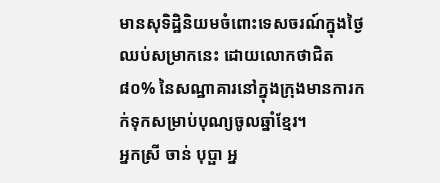មានសុទិដ្ឋិនិយមចំពោះទេសចរណ៍ក្នុងថ្ងៃឈប់សម្រាកនេះ ដោយលោកថាជិត ៨០% នៃសណ្ឋាគារនៅក្នុងក្រុងមានការកក់ទុកសម្រាប់បុណ្យចូលឆ្នាំខ្មែរ។
អ្នកស្រី ចាន់ បុប្ផា អ្ន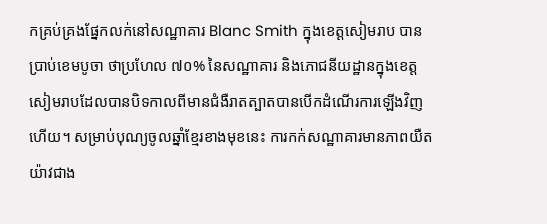កគ្រប់គ្រងផ្នែកលក់នៅសណ្ឋាគារ Blanc Smith ក្នុងខេត្តសៀមរាប បានប្រាប់ខេមបូចា ថាប្រហែល ៧០% នៃសណ្ឋាគារ និងភោជនីយដ្ឋានក្នុងខេត្តសៀមរាបដែលបានបិទកាលពីមានជំងឺរាតត្បាតបានបើកដំណើរការឡើងវិញហើយ។ សម្រាប់បុណ្យចូលឆ្នាំខ្មែរខាងមុខនេះ ការកក់សណ្ឋាគារមានភាពយឺតយ៉ាវជាង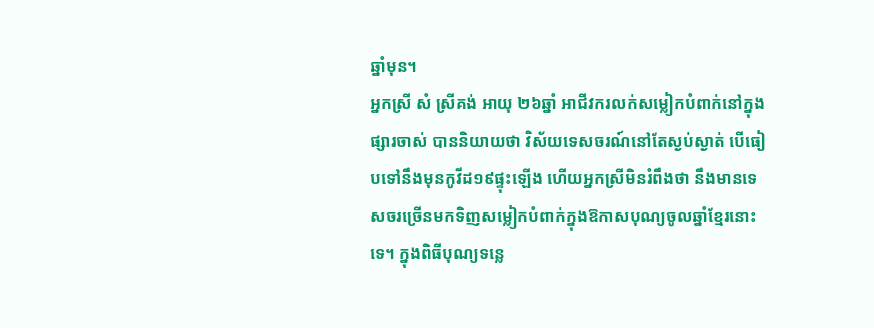ឆ្នាំមុន។
អ្នកស្រី សំ ស្រីគង់ អាយុ ២៦ឆ្នាំ អាជីវករលក់សម្លៀកបំពាក់នៅក្នុងផ្សារចាស់ បាននិយាយថា វិស័យទេសចរណ៍នៅតែស្ងប់ស្ងាត់ បើធៀបទៅនឹងមុនកូវីដ១៩ផ្ទុះឡើង ហើយអ្នកស្រីមិនរំពឹងថា នឹងមានទេសចរច្រើនមកទិញសម្លៀកបំពាក់ក្នុងឱកាសបុណ្យចូលឆ្នាំខ្មែរនោះទេ។ ក្នុងពិធីបុណ្យទន្លេ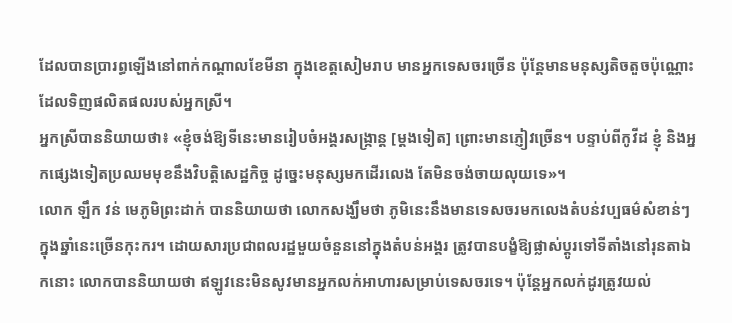ដែលបានប្រារព្ធឡើងនៅពាក់កណ្តាលខែមីនា ក្នុងខេត្តសៀមរាប មានអ្នកទេសចរច្រើន ប៉ុន្តែមានមនុស្សតិចតួចប៉ុណ្ណោះ ដែលទិញផលិតផលរបស់អ្នកស្រី។
អ្នកស្រីបាននិយាយថា៖ «ខ្ញុំចង់ឱ្យទីនេះមានរៀបចំអង្គរសង្ក្រាន្ត [ម្ដងទៀត] ព្រោះមានភ្ញៀវច្រើន។ បន្ទាប់ពីកូវីដ ខ្ញុំ និងអ្នកផ្សេងទៀតប្រឈមមុខនឹងវិបត្តិសេដ្ឋកិច្ច ដូច្នេះមនុស្សមកដើរលេង តែមិនចង់ចាយលុយទេ»។
លោក ឡឹក វន់ មេភូមិព្រះដាក់ បាននិយាយថា លោកសង្ឃឹមថា ភូមិនេះនឹងមានទេសចរមកលេងតំបន់វប្បធម៌សំខាន់ៗក្នុងឆ្នាំនេះច្រើនកុះករ។ ដោយសារប្រជាពលរដ្ឋមួយចំនួននៅក្នុងតំបន់អង្គរ ត្រូវបានបង្ខំឱ្យផ្លាស់ប្តូរទៅទីតាំងនៅរុនតាឯកនោះ លោកបាននិយាយថា ឥឡូវនេះមិនសូវមានអ្នកលក់អាហារសម្រាប់ទេសចរទេ។ ប៉ុន្តែអ្នកលក់ដូរត្រូវយល់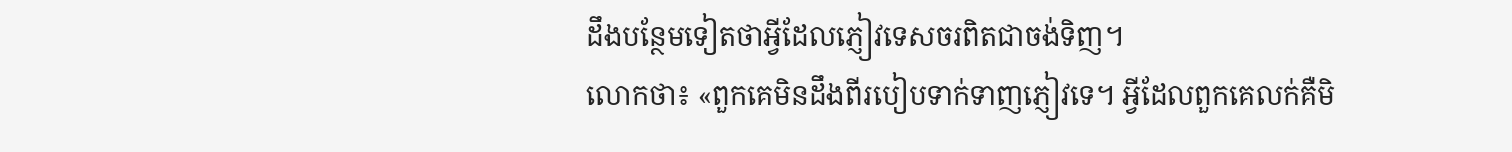ដឹងបន្ថែមទៀតថាអ្វីដែលភ្ញៀវទេសចរពិតជាចង់ទិញ។
លោកថា៖ «ពួកគេមិនដឹងពីរបៀបទាក់ទាញភ្ញៀវទេ។ អ្វីដែលពួកគេលក់គឺមិ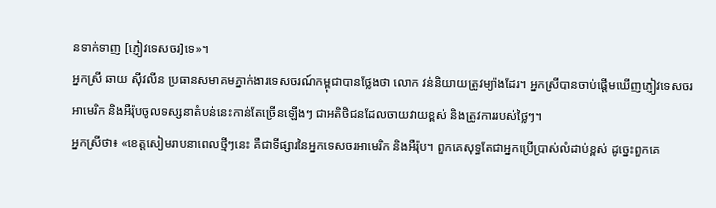នទាក់ទាញ [ភ្ញៀវទេសចរ]ទេ»។
អ្នកស្រី ឆាយ ស៊ីវលីន ប្រធានសមាគមភ្នាក់ងារទេសចរណ៍កម្ពុជាបានថ្លែងថា លោក វន់និយាយត្រូវម្យ៉ាងដែរ។ អ្នកស្រីបានចាប់ផ្តើមឃើញភ្ញៀវទេសចរអាមេរិក និងអឺរ៉ុបចូលទស្សនាតំបន់នេះកាន់តែច្រើនឡើងៗ ជាអតិថិជនដែលចាយវាយខ្ពស់ និងត្រូវការរបស់ថ្លៃៗ។
អ្នកស្រីថា៖ «ខេត្តសៀមរាបនាពេលថ្មីៗនេះ គឺជាទីផ្សារនៃអ្នកទេសចរអាមេរិក និងអឺរ៉ុប។ ពួកគេសុទ្ធតែជាអ្នកប្រើប្រាស់លំដាប់ខ្ពស់ ដូច្នេះពួកគេ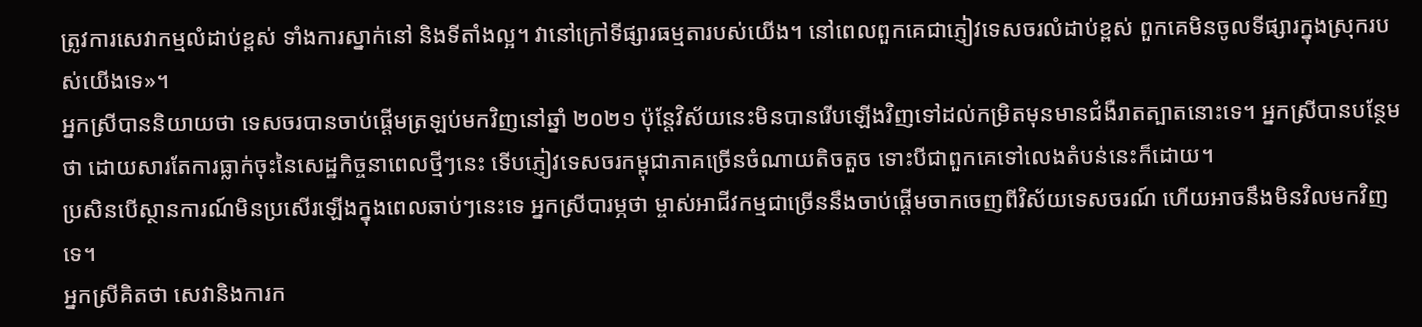ត្រូវការសេវាកម្មលំដាប់ខ្ពស់ ទាំងការស្នាក់នៅ និងទីតាំងល្អ។ វានៅក្រៅទីផ្សារធម្មតារបស់យើង។ នៅពេលពួកគេជាភ្ញៀវទេសចរលំដាប់ខ្ពស់ ពួកគេមិនចូលទីផ្សារក្នុងស្រុករបស់យើងទេ»។
អ្នកស្រីបាននិយាយថា ទេសចរបានចាប់ផ្តើមត្រឡប់មកវិញនៅឆ្នាំ ២០២១ ប៉ុន្តែវិស័យនេះមិនបានរើបឡើងវិញទៅដល់កម្រិតមុនមានជំងឺរាតត្បាតនោះទេ។ អ្នកស្រីបានបន្ថែមថា ដោយសារតែការធ្លាក់ចុះនៃសេដ្ឋកិច្ចនាពេលថ្មីៗនេះ ទើបភ្ញៀវទេសចរកម្ពុជាភាគច្រើនចំណាយតិចតួច ទោះបីជាពួកគេទៅលេងតំបន់នេះក៏ដោយ។
ប្រសិនបើស្ថានការណ៍មិនប្រសើរឡើងក្នុងពេលឆាប់ៗនេះទេ អ្នកស្រីបារម្ភថា ម្ចាស់អាជីវកម្មជាច្រើននឹងចាប់ផ្តើមចាកចេញពីវិស័យទេសចរណ៍ ហើយអាចនឹងមិនវិលមកវិញទេ។
អ្នកស្រីគិតថា សេវានិងការក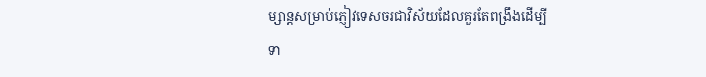ម្សាន្តសម្រាប់ភ្ញៀវទេសចរជាវិស័យដែលគួរតែពង្រឹងដើម្បីទា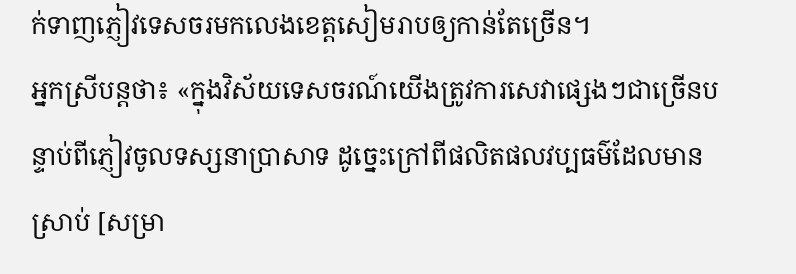ក់ទាញភ្ញៀវទេសចរមកលេងខេត្តសៀមរាបឲ្យកាន់តែច្រើន។
អ្នកស្រីបន្តថា៖ «ក្នុងវិស័យទេសចរណ៍យើងត្រូវការសេវាផ្សេងៗជាច្រើនបន្ទាប់ពីភ្ញៀវចូលទស្សនាប្រាសាទ ដូច្នេះក្រៅពីផលិតផលវប្បធម៌ដែលមានស្រាប់ [សម្រា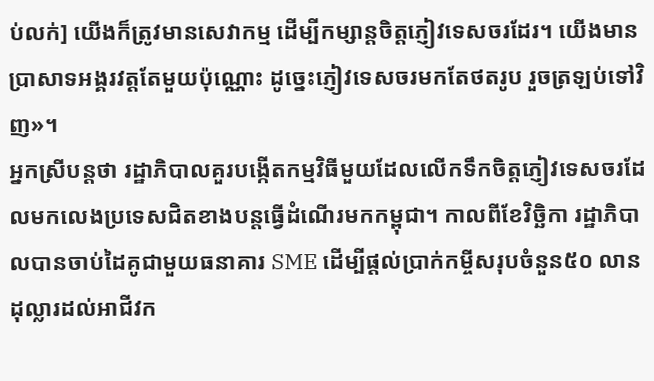ប់លក់] យើងក៏ត្រូវមានសេវាកម្ម ដើម្បីកម្សាន្តចិត្តភ្ញៀវទេសចរដែរ។ យើងមានប្រាសាទអង្គរវត្តតែមួយប៉ុណ្ណោះ ដូច្នេះភ្ញៀវទេសចរមកតែថតរូប រួចត្រឡប់ទៅវិញ»។
អ្នកស្រីបន្តថា រដ្ឋាភិបាលគួរបង្កើតកម្មវិធីមួយដែលលើកទឹកចិត្តភ្ញៀវទេសចរដែលមកលេងប្រទេសជិតខាងបន្តធ្វើដំណើរមកកម្ពុជា។ កាលពីខែវិច្ឆិកា រដ្ឋាភិបាលបានចាប់ដៃគូជាមួយធនាគារ SME ដើម្បីផ្តល់ប្រាក់កម្ចីសរុបចំនួន៥០ លានដុល្លារដល់អាជីវក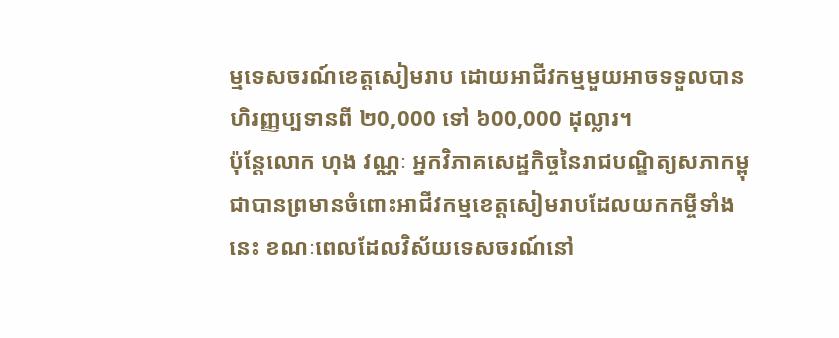ម្មទេសចរណ៍ខេត្តសៀមរាប ដោយអាជីវកម្មមួយអាចទទួលបានហិរញ្ញប្បទានពី ២0,000 ទៅ ៦00,000 ដុល្លារ។
ប៉ុន្តែលោក ហុង វណ្ណៈ អ្នកវិភាគសេដ្ឋកិច្ចនៃរាជបណ្ឌិត្យសភាកម្ពុជាបានព្រមានចំពោះអាជីវកម្មខេត្តសៀមរាបដែលយកកម្ចីទាំងនេះ ខណៈពេលដែលវិស័យទេសចរណ៍នៅ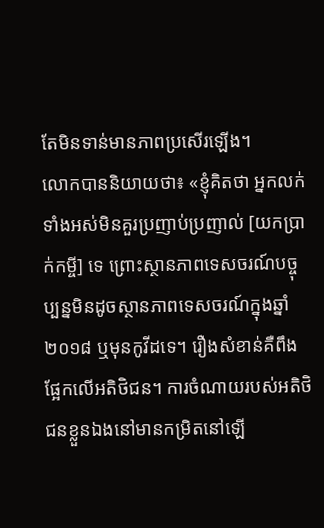តែមិនទាន់មានភាពប្រសើរឡើង។
លោកបាននិយាយថា៖ «ខ្ញុំគិតថា អ្នកលក់ទាំងអស់មិនគួរប្រញាប់ប្រញាល់ [យកប្រាក់កម្ចី] ទេ ព្រោះស្ថានភាពទេសចរណ៍បច្ចុប្បន្នមិនដូចស្ថានភាពទេសចរណ៍ក្នុងឆ្នាំ ២០១៨ ឬមុនកូវីដទេ។ រឿងសំខាន់គឺពឹងផ្អែកលើអតិថិជន។ ការចំណាយរបស់អតិថិជនខ្លួនឯងនៅមានកម្រិតនៅឡើ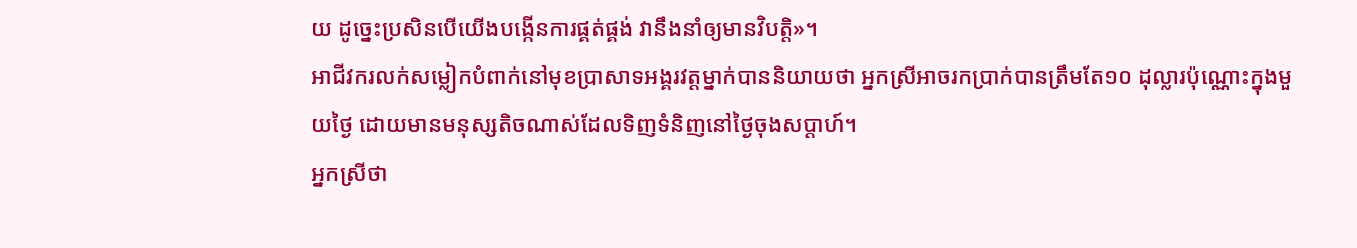យ ដូច្នេះប្រសិនបើយើងបង្កើនការផ្គត់ផ្គង់ វានឹងនាំឲ្យមានវិបត្តិ»។
អាជីវករលក់សម្លៀកបំពាក់នៅមុខប្រាសាទអង្គរវត្តម្នាក់បាននិយាយថា អ្នកស្រីអាចរកប្រាក់បានត្រឹមតែ១០ ដុល្លារប៉ុណ្ណោះក្នុងមួយថ្ងៃ ដោយមានមនុស្សតិចណាស់ដែលទិញទំនិញនៅថ្ងៃចុងសប្តាហ៍។
អ្នកស្រីថា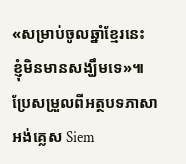«សម្រាប់ចូលឆ្នាំខ្មែរនេះ ខ្ញុំមិនមានសង្ឃឹមទេ»៕
ប្រែសម្រួលពីអត្ថបទភាសាអង់គ្លេស Siem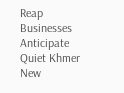Reap Businesses Anticipate Quiet Khmer New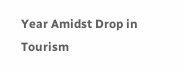Year Amidst Drop in Tourism